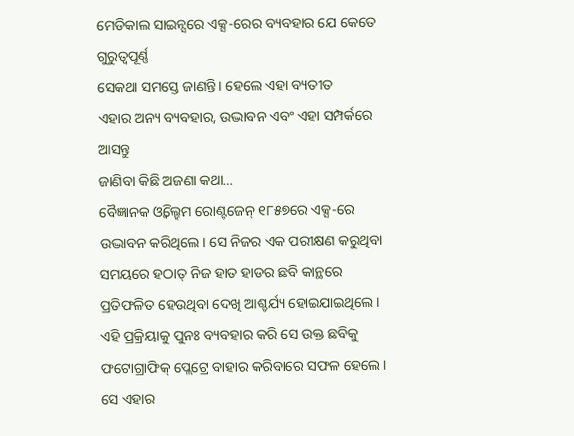ମେଡିକାଲ ସାଇନ୍ସରେ ଏକ୍ସ-ରେର ବ୍ୟବହାର ଯେ କେତେ ଗୁରୁତ୍ୱପୂର୍ଣ୍ଣ
ସେକଥା ସମସ୍ତେ ଜାଣନ୍ତି। ହେଲେ ଏହା ବ୍ୟତୀତ
ଏହାର ଅନ୍ୟ ବ୍ୟବହାର, ଉଦ୍ଭାବନ ଏବଂ ଏହା ସମ୍ପର୍କରେ ଆସନ୍ତୁ
ଜାଣିବା କିଛି ଅଜଣା କଥା…
ବୈଜ୍ଞାନକ ଓ୍ବିଲ୍ହେମ ରୋଣ୍ଟଜେନ୍ ୧୮୫୭ରେ ଏକ୍ସ-ରେ ଉଦ୍ଭାବନ କରିଥିଲେ। ସେ ନିଜର ଏକ ପରୀକ୍ଷଣ କରୁଥିବା ସମୟରେ ହଠାତ୍ ନିଜ ହାତ ହାଡର ଛବି କାନ୍ଥରେ ପ୍ରତିଫଳିତ ହେଉଥିବା ଦେଖି ଆଶ୍ଚର୍ଯ୍ୟ ହୋଇଯାଇଥିଲେ। ଏହି ପ୍ରକ୍ରିୟାକୁ ପୁନଃ ବ୍ୟବହାର କରି ସେ ଉକ୍ତ ଛବିକୁ ଫଟୋଗ୍ରାଫିକ୍ ପ୍ଲେଟ୍ରେ ବାହାର କରିବାରେ ସଫଳ ହେଲେ। ସେ ଏହାର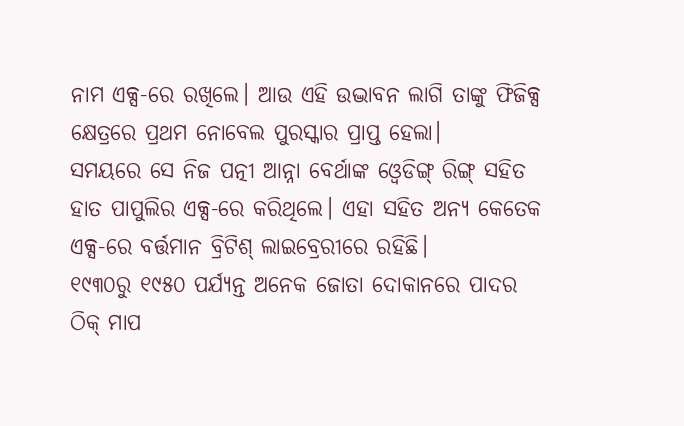ନାମ ଏକ୍ସ-ରେ ରଖିଲେ। ଆଉ ଏହି ଉଦ୍ଭାବନ ଲାଗି ତାଙ୍କୁ ଫିଜିକ୍ସ କ୍ଷେତ୍ରରେ ପ୍ରଥମ ନୋବେଲ ପୁରସ୍କାର ପ୍ରାପ୍ତ ହେଲା।
ସମୟରେ ସେ ନିଜ ପତ୍ନୀ ଆନ୍ନା ବେର୍ଥାଙ୍କ ଓ୍ବେଡିଙ୍ଗ୍ ରିଙ୍ଗ୍ ସହିତ ହାତ ପାପୁଲିର ଏକ୍ସ-ରେ କରିଥିଲେ। ଏହା ସହିତ ଅନ୍ୟ କେତେକ ଏକ୍ସ-ରେ ବର୍ତ୍ତମାନ ବ୍ରିଟିଶ୍ ଲାଇବ୍ରେରୀରେ ରହିଛି।
୧୯୩୦ରୁ ୧୯୫୦ ପର୍ଯ୍ୟନ୍ତ ଅନେକ ଜୋତା ଦୋକାନରେ ପାଦର ଠିକ୍ ମାପ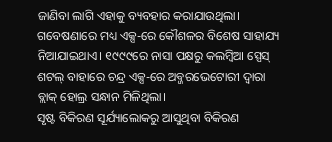ଜାଣିବା ଲାଗି ଏହାକୁ ବ୍ୟବହାର କରାଯାଉଥିଲା।
ଗବେଷଣାରେ ମଧ୍ୟ ଏକ୍ସ-ରେ କୌଶଳର ବିଶେଷ ସାହାଯ୍ୟ ନିଆଯାଇଥାଏ। ୧୯୯୯ରେ ନାସା ପକ୍ଷରୁ କଲମ୍ବିଆ ସ୍ପେସ୍ ଶଟଲ୍ ବାହାରେ ଚନ୍ଦ୍ର ଏକ୍ସ-ରେ ଅବ୍ଜରଭେଟୋରୀ ଦ୍ୱାରା ବ୍ଲାକ୍ ହୋଲ୍ର ସନ୍ଧାନ ମିଳିଥିଲା।
ସୃଷ୍ଟ ବିକିରଣ ସୂର୍ଯ୍ୟାଲୋକରୁ ଆସୁଥିବା ବିକିରଣ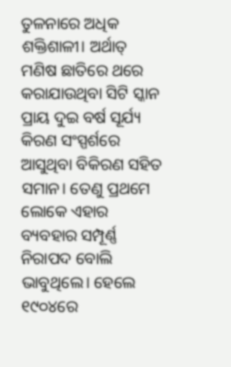ତୁଳନାରେ ଅଧିକ ଶକ୍ତିଶାଳୀ। ଅର୍ଥାତ୍ ମଣିଷ ଛାତିରେ ଥରେ କରାଯାଉଥିବା ସିଟି ସ୍କାନ ପ୍ରାୟ ଦୁଇ ବର୍ଷ ସୂର୍ଯ୍ୟ କିରଣ ସଂସ୍ପର୍ଶରେ ଆସୁଥିବା ବିକିରଣ ସହିତ ସମାନ। ତେଣୁ ପ୍ରଥମେ ଲୋକେ ଏହାର ବ୍ୟବହାର ସମ୍ପୂର୍ଣ୍ଣ ନିରାପଦ ବୋଲି ଭାବୁଥିଲେ। ହେଲେ ୧୯୦୪ରେ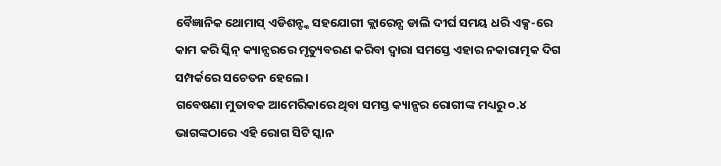ବୈଜ୍ଞାନିକ ଥୋମାସ୍ ଏଡିଶନ୍ଙ୍କ ସହଯୋଗୀ କ୍ଲାରେନ୍ସ ଡାଲି ଦୀର୍ଘ ସମୟ ଧରି ଏକ୍ସ-ରେ କାମ କରି ସ୍କିନ୍ କ୍ୟାନ୍ସରରେ ମୃତ୍ୟୁବରଣ କରିବା ଦ୍ୱାରା ସମସ୍ତେ ଏହାର ନକାରାତ୍ମକ ଦିଗ ସମ୍ପର୍କରେ ସଚେତନ ହେଲେ।
ଗବେଷଣା ମୁତାବକ ଆମେରିକାରେ ଥିବା ସମସ୍ତ କ୍ୟାନ୍ସର ରୋଗୀଙ୍କ ମଧ୍ୟରୁ ୦.୪ ଭାଗଙ୍କଠାରେ ଏହି ରୋଗ ସିଟି ସ୍କାନ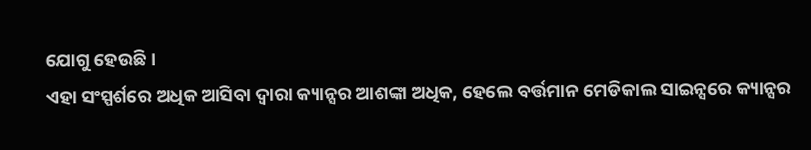ଯୋଗୁ ହେଉଛି।
ଏହା ସଂସ୍ପର୍ଶରେ ଅଧିକ ଆସିବା ଦ୍ୱାରା କ୍ୟାନ୍ସର ଆଶଙ୍କା ଅଧିକ, ହେଲେ ବର୍ତ୍ତମାନ ମେଡିକାଲ ସାଇନ୍ସରେ କ୍ୟାନ୍ସର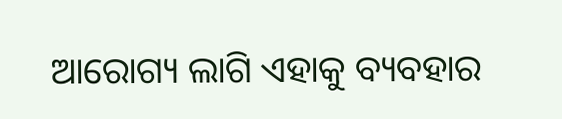ଆରୋଗ୍ୟ ଲାଗି ଏହାକୁ ବ୍ୟବହାର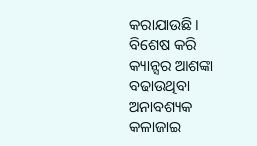କରାଯାଉଛି। ବିଶେଷ କରି କ୍ୟାନ୍ସର ଆଶଙ୍କା ବଢାଉଥିବା ଅନାବଶ୍ୟକ କଳାଜାଇ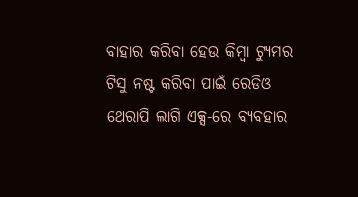ବାହାର କରିବା ହେଉ କିମ୍ବା ଟ୍ୟୁମର ଟିସୁ ନଷ୍ଟ କରିବା ପାଇଁ ରେଡିଓ ଥେରାପି ଲାଗି ଏକ୍ସ-ରେ ବ୍ୟବହାର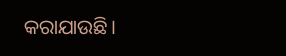କରାଯାଉଛି।